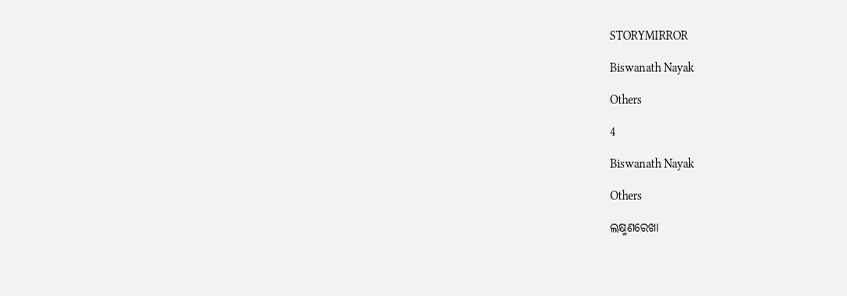STORYMIRROR

Biswanath Nayak

Others

4

Biswanath Nayak

Others

ଲକ୍ଷ୍ମଣରେଖା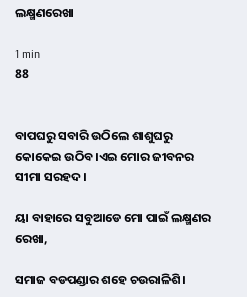ଲକ୍ଷ୍ମଣରେଖା

1 min
88


ବାପଘରୁ ସବାରି ଉଠିଲେ ଶାଶୁଘରୁ କୋକେଇ ଉଠିବ।ଏଇ ମୋର ଜୀବନର ସୀମା ସରହଦ।

ୟା ବାହାରେ ସବୁଆଡେ ମୋ ପାଇଁ ଲକ୍ଷ୍ମଣର ରେଖା,

ସମାଜ ବଡପଣ୍ଡାର ଶହେ ଚଉରାଳିଶି।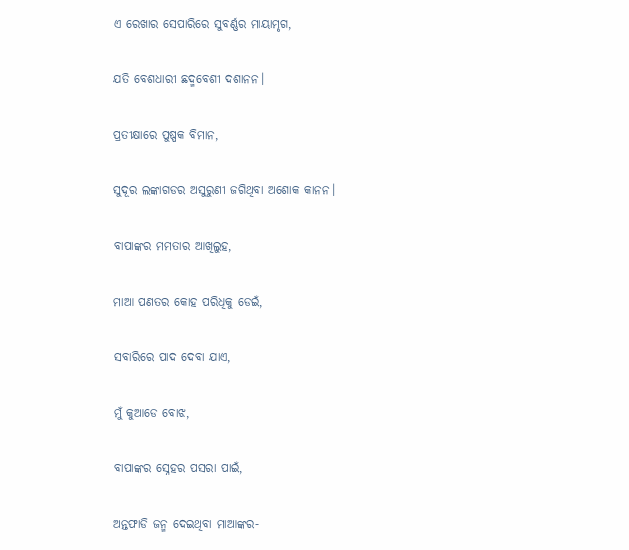ଏ ରେଖାର ସେପାରିରେ ସୁବର୍ଣ୍ଣର ମାୟାମୃଗ,

ଯତି ବେଶଧାରୀ ଛଦ୍ମବେଶୀ ଦଶାନନ।

ପ୍ରତୀକ୍ଷାରେ ପୁଷ୍ପକ ବିମାନ,

ସୁଦୂର ଲଙ୍କାଗଡର ଅସୁରୁଣୀ ଜଗିଥିବା ଅଶୋକ କାନନ।

ବାପାଙ୍କର ମମତାର ଆଖିଲୁହ,

ମାଆ ପଣତର କୋହ ପରିଧିକୁ ଡେଇଁ,

ସବାରିରେ ପାଦ ଦେବା ଯାଏ,

ମୁଁ କୁଆଡେ ବୋଝ,

ବାପାଙ୍କର ସ୍ନେହର ପସରା ପାଇଁ,

ଅନ୍ତଫାଡି ଜନ୍ମ ଦେଇଥିବା ମାଆଙ୍କର-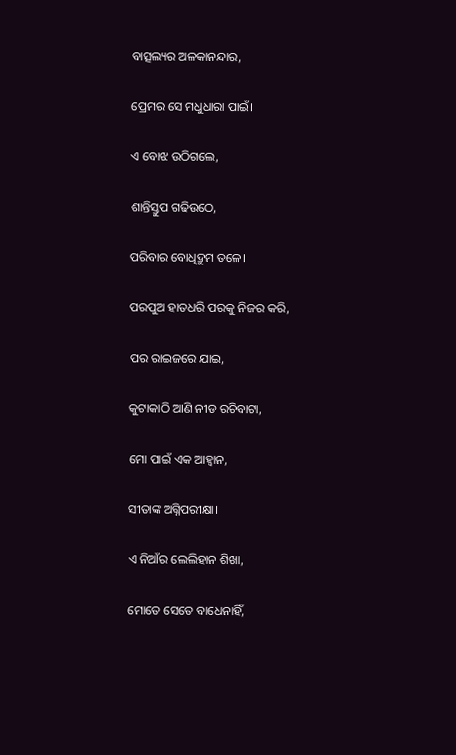ବାତ୍ସଲ୍ୟର ଅଳକାନନ୍ଦାର,

ପ୍ରେମର ସେ ମଧୁଧାରା ପାଇଁ।

ଏ ବୋଝ ଉଠିଗଲେ,

ଶାନ୍ତିସ୍ତୁପ ଗଢିଉଠେ,

ପରିବାର ବୋଧିଦ୍ରୁମ ତଳେ।

ପରପୁଅ ହାତଧରି ପରକୁ ନିଜର କରି,

ପର ରାଇଜରେ ଯାଇ,

କୁଟାକାଠି ଆଣି ନୀଡ ରଚିବାଟା,

ମୋ ପାଇଁ ଏକ ଆହ୍ଵାନ,

ସୀତାଙ୍କ ଅଗ୍ନିପରୀକ୍ଷା।

ଏ ନିଆଁର ଲେଲିହାନ ଶିଖା,

ମୋତେ ସେତେ ବାଧେନାହିଁ,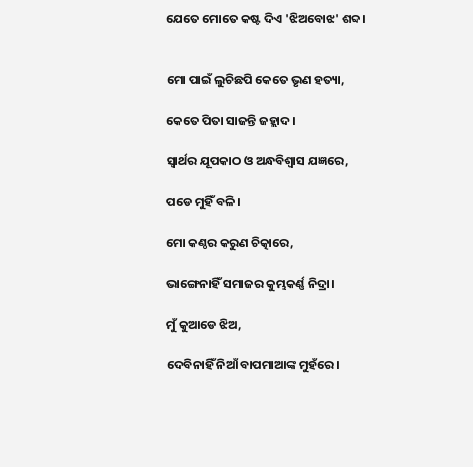ଯେତେ ମୋତେ କଷ୍ଟ ଦିଏ 'ଝିଅବୋଝ' ଶବ୍ଦ।


ମୋ ପାଇଁ ଲୁଚିଛପି କେତେ ଭୃଣ ହତ୍ୟା,

କେତେ ପିତା ସାଜନ୍ତି ଜହ୍ଲାଦ।

ସ୍ଵାର୍ଥର ଯୂପକାଠ ଓ ଅନ୍ଧବିଶ୍ଵାସ ଯଜ୍ଞରେ,

ପଡେ ମୁହିଁ ବଳି।

ମୋ କଣ୍ଠର କରୁଣ ଚିତ୍କାରେ,

ଭାଙ୍ଗେନାହିଁ ସମାଜର କୁମ୍ଭକର୍ଣ୍ଣ ନିଦ୍ରା।

ମୁଁ କୁଆଡେ ଝିଅ,

ଦେବିନାହିଁ ନିଆଁ ବାପମାଆଙ୍କ ମୁହଁରେ।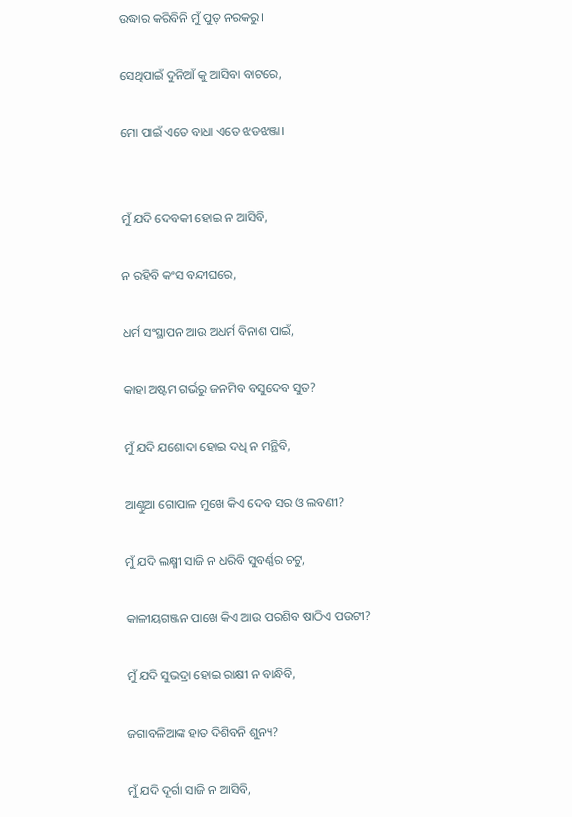ଉଦ୍ଧାର କରିବିନି ମୁଁ ପୁତ୍ ନରକରୁ।

ସେଥିପାଇଁ ଦୁନିଆଁ କୁ ଆସିବା ବାଟରେ,

ମୋ ପାଇଁ ଏତେ ବାଧା ଏତେ ଝଡଝଞ୍ଜା।


ମୁଁ ଯଦି ଦେବକୀ ହୋଇ ନ ଆସିବି,

ନ ରହିବି କଂସ ବନ୍ଦୀଘରେ,

ଧର୍ମ ସଂସ୍ଥାପନ ଆଉ ଅଧର୍ମ ବିନାଶ ପାଇଁ,

କାହା ଅଷ୍ଟମ ଗର୍ଭରୁ ଜନମିବ ବସୁଦେବ ସୁତ?

ମୁଁ ଯଦି ଯଶୋଦା ହୋଇ ଦଧି ନ ମନ୍ଥିବି,

ଆଣ୍ଠୁଆ ଗୋପାଳ ମୁଖେ କିଏ ଦେବ ସର ଓ ଲବଣୀ?

ମୁଁ ଯଦି ଲକ୍ଷ୍ମୀ ସାଜି ନ ଧରିବି ସୁବର୍ଣ୍ଣର ଚଟୁ,

କାଳୀୟଗଞ୍ଜନ ପାଖେ କିଏ ଆଉ ପରଶିବ ଷାଠିଏ ପଉଟୀ?

ମୁଁ ଯଦି ସୁଭଦ୍ରା ହୋଇ ରାକ୍ଷୀ ନ ବାନ୍ଧିବି,

ଜଗାବଳିଆଙ୍କ ହାତ ଦିଶିବନି ଶୁନ୍ୟ?

ମୁଁ ଯଦି ଦୂର୍ଗା ସାଜି ନ ଆସିବି,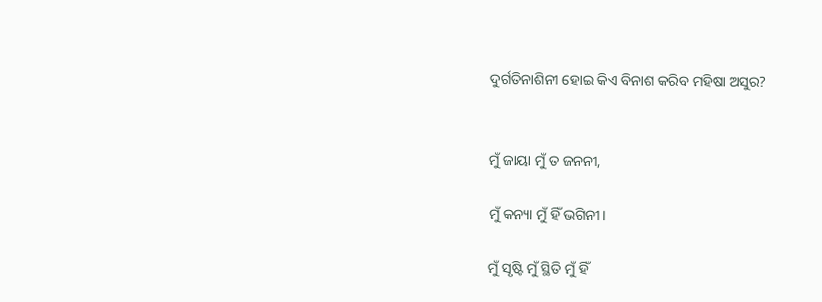ଦୁର୍ଗତିନାଶିନୀ ହୋଇ କିଏ ବିନାଶ କରିବ ମହିଷା ଅସୁର?


ମୁଁ ଜାୟା ମୁଁ ତ ଜନନୀ,

ମୁଁ କନ୍ୟା ମୁଁ ହିଁ ଭଗିନୀ।

ମୁଁ ସୃଷ୍ଟି ମୁଁ ସ୍ଥିତି ମୁଁ ହିଁ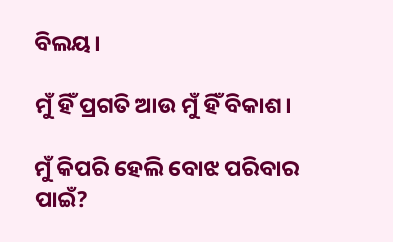ବିଲୟ।

ମୁଁ ହିଁ ପ୍ରଗତି ଆଉ ମୁଁ ହିଁ ବିକାଶ।

ମୁଁ କିପରି ହେଲି ବୋଝ ପରିବାର ପାଇଁ?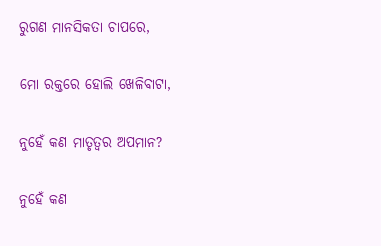ରୁଗଣ ମାନସିକତା ଚାପରେ,

ମୋ ରକ୍ତରେ ହୋଲି ଖେଳିବାଟା,

ନୁହେଁ କଣ ମାତୃତ୍ଵର ଅପମାନ?

ନୁହେଁ କଣ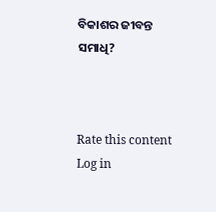ବିକାଶର ଜୀବନ୍ତ ସମାଧି?



Rate this content
Log in